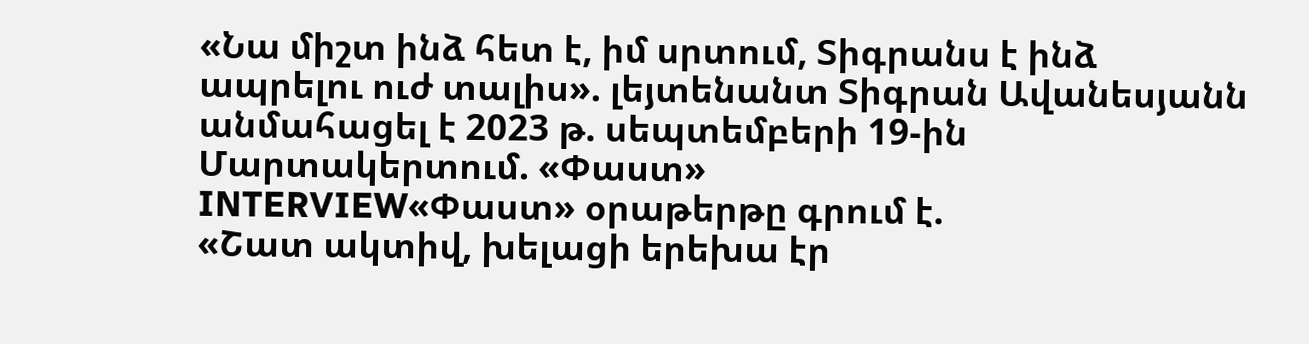«Նա միշտ ինձ հետ է, իմ սրտում, Տիգրանս է ինձ ապրելու ուժ տալիս». լեյտենանտ Տիգրան Ավանեսյանն անմահացել է 2023 թ. սեպտեմբերի 19-ին Մարտակերտում. «Փաստ»
INTERVIEW«Փաստ» օրաթերթը գրում է.
«Շատ ակտիվ, խելացի երեխա էր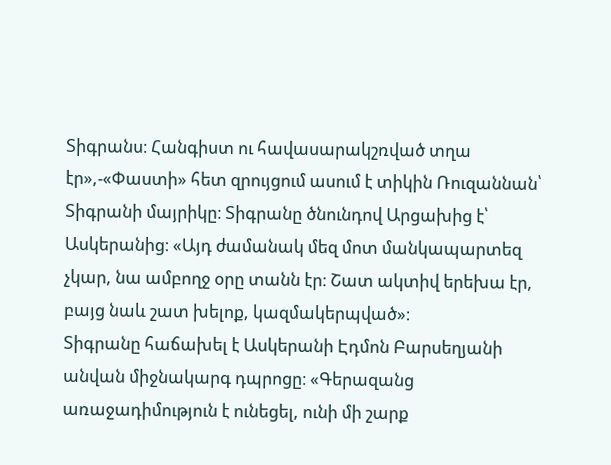Տիգրանս։ Հանգիստ ու հավասարակշռված տղա էր»,-«Փաստի» հետ զրույցում ասում է տիկին Ռուզաննան՝ Տիգրանի մայրիկը։ Տիգրանը ծնունդով Արցախից է՝ Ասկերանից։ «Այդ ժամանակ մեզ մոտ մանկապարտեզ չկար, նա ամբողջ օրը տանն էր։ Շատ ակտիվ երեխա էր, բայց նաև շատ խելոք, կազմակերպված»։
Տիգրանը հաճախել է Ասկերանի Էդմոն Բարսեղյանի անվան միջնակարգ դպրոցը։ «Գերազանց առաջադիմություն է ունեցել, ունի մի շարք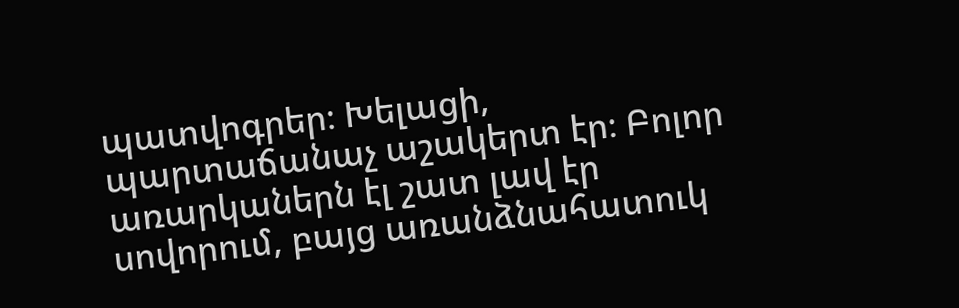պատվոգրեր։ Խելացի, պարտաճանաչ աշակերտ էր։ Բոլոր առարկաներն էլ շատ լավ էր սովորում, բայց առանձնահատուկ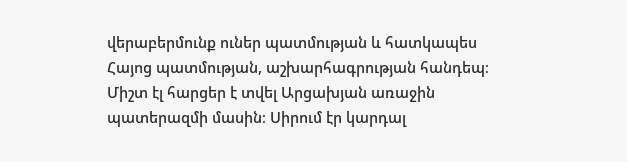վերաբերմունք ուներ պատմության և հատկապես Հայոց պատմության, աշխարհագրության հանդեպ։ Միշտ էլ հարցեր է տվել Արցախյան առաջին պատերազմի մասին։ Սիրում էր կարդալ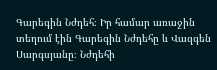Գարեգին Նժդեհ։ Իր համար առաջին տեղում էին Գարեգին Նժդեհը և Վազգեն Սարգսյանը։ Նժդեհի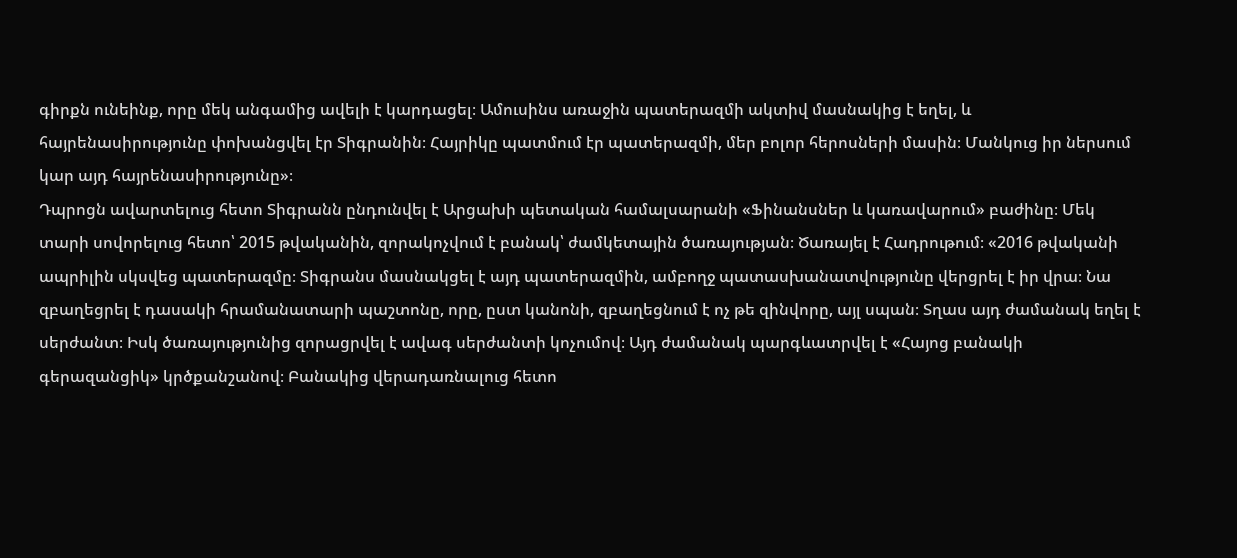գիրքն ունեինք, որը մեկ անգամից ավելի է կարդացել։ Ամուսինս առաջին պատերազմի ակտիվ մասնակից է եղել, և հայրենասիրությունը փոխանցվել էր Տիգրանին։ Հայրիկը պատմում էր պատերազմի, մեր բոլոր հերոսների մասին։ Մանկուց իր ներսում կար այդ հայրենասիրությունը»։
Դպրոցն ավարտելուց հետո Տիգրանն ընդունվել է Արցախի պետական համալսարանի «Ֆինանսներ և կառավարում» բաժինը։ Մեկ տարի սովորելուց հետո՝ 2015 թվականին, զորակոչվում է բանակ՝ ժամկետային ծառայության։ Ծառայել է Հադրութում։ «2016 թվականի ապրիլին սկսվեց պատերազմը։ Տիգրանս մասնակցել է այդ պատերազմին, ամբողջ պատասխանատվությունը վերցրել է իր վրա։ Նա զբաղեցրել է դասակի հրամանատարի պաշտոնը, որը, ըստ կանոնի, զբաղեցնում է ոչ թե զինվորը, այլ սպան։ Տղաս այդ ժամանակ եղել է սերժանտ։ Իսկ ծառայությունից զորացրվել է ավագ սերժանտի կոչումով։ Այդ ժամանակ պարգևատրվել է «Հայոց բանակի գերազանցիկ» կրծքանշանով։ Բանակից վերադառնալուց հետո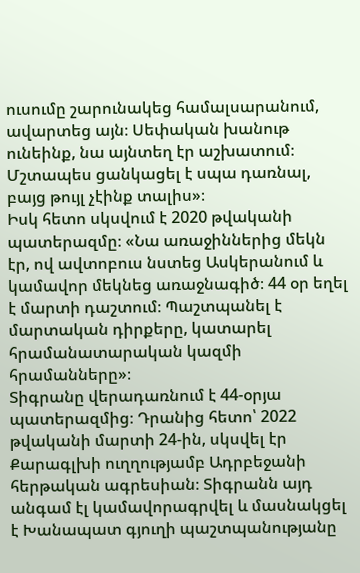ուսումը շարունակեց համալսարանում, ավարտեց այն։ Սեփական խանութ ունեինք, նա այնտեղ էր աշխատում։ Մշտապես ցանկացել է սպա դառնալ, բայց թույլ չէինք տալիս»։
Իսկ հետո սկսվում է 2020 թվականի պատերազմը։ «Նա առաջիններից մեկն էր, ով ավտոբուս նստեց Ասկերանում և կամավոր մեկնեց առաջնագիծ։ 44 օր եղել է մարտի դաշտում։ Պաշտպանել է մարտական դիրքերը, կատարել հրամանատարական կազմի հրամանները»։
Տիգրանը վերադառնում է 44-օրյա պատերազմից։ Դրանից հետո՝ 2022 թվականի մարտի 24-ին, սկսվել էր Քարագլխի ուղղությամբ Ադրբեջանի հերթական ագրեսիան։ Տիգրանն այդ անգամ էլ կամավորագրվել և մասնակցել է Խանապատ գյուղի պաշտպանությանը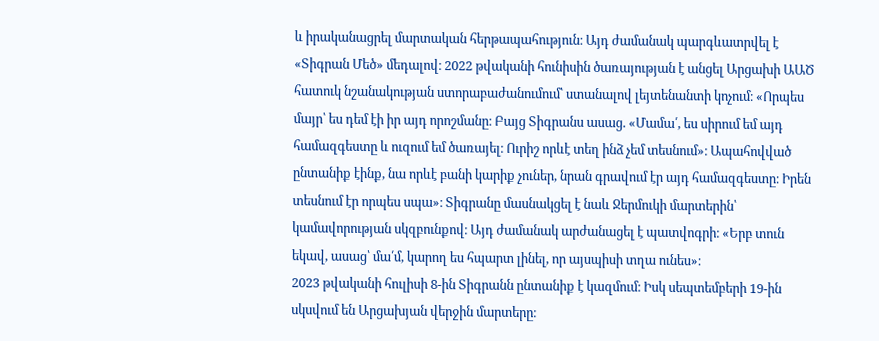և իրականացրել մարտական հերթապահություն։ Այդ ժամանակ պարգևատրվել է «Տիգրան Մեծ» մեդալով։ 2022 թվականի հունիսին ծառայության է անցել Արցախի ԱԱԾ հատուկ նշանակության ստորաբաժանումում՝ ստանալով լեյտենանտի կոչում։ «Որպես մայր՝ ես դեմ էի իր այդ որոշմանը։ Բայց Տիգրանս ասաց. «Մամա՛, ես սիրում եմ այդ համազգեստը և ուզում եմ ծառայել։ Ուրիշ որևէ տեղ ինձ չեմ տեսնում»։ Ապահովված ընտանիք էինք, նա որևէ բանի կարիք չուներ, նրան գրավում էր այդ համազգեստը։ Իրեն տեսնում էր որպես սպա»։ Տիգրանը մասնակցել է նաև Ջերմուկի մարտերին՝ կամավորության սկզբունքով։ Այդ ժամանակ արժանացել է պատվոգրի։ «Երբ տուն եկավ, ասաց՝ մա՛մ, կարող ես հպարտ լինել, որ այսպիսի տղա ունես»։
2023 թվականի հուլիսի 8-ին Տիգրանն ընտանիք է կազմում։ Իսկ սեպտեմբերի 19-ին սկսվում են Արցախյան վերջին մարտերը։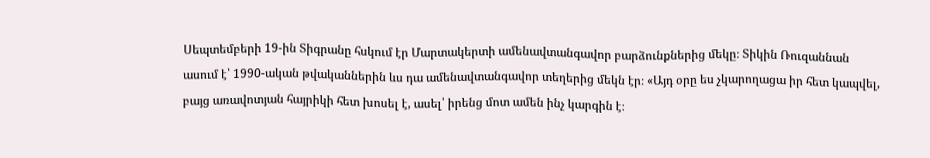Սեպտեմբերի 19-ին Տիգրանը հսկում էր Մարտակերտի ամենավտանգավոր բարձունքներից մեկը։ Տիկին Ռուզաննան ասում է՝ 1990-ական թվականներին ևս դա ամենավտանգավոր տեղերից մեկն էր։ «Այդ օրը ես չկարողացա իր հետ կապվել, բայց առավոտյան հայրիկի հետ խոսել է, ասել՝ իրենց մոտ ամեն ինչ կարգին է։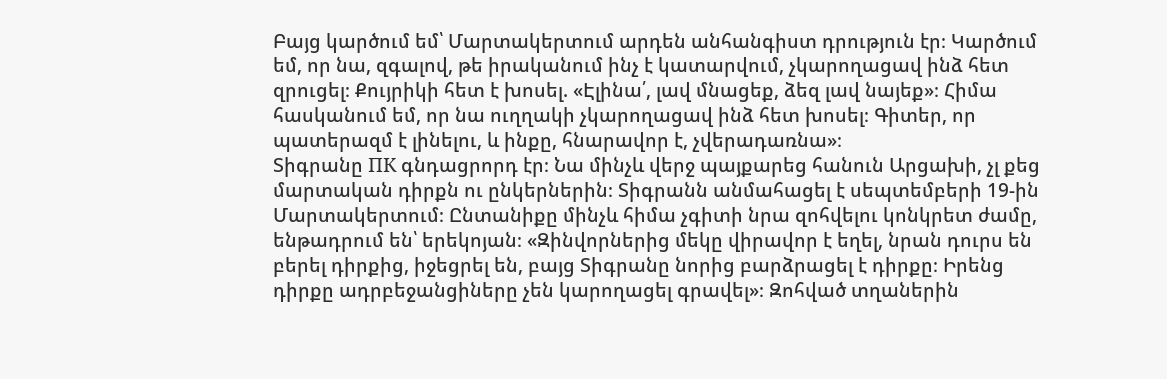Բայց կարծում եմ՝ Մարտակերտում արդեն անհանգիստ դրություն էր։ Կարծում եմ, որ նա, զգալով, թե իրականում ինչ է կատարվում, չկարողացավ ինձ հետ զրուցել։ Քույրիկի հետ է խոսել. «Էլինա՛, լավ մնացեք, ձեզ լավ նայեք»։ Հիմա հասկանում եմ, որ նա ուղղակի չկարողացավ ինձ հետ խոսել։ Գիտեր, որ պատերազմ է լինելու, և ինքը, հնարավոր է, չվերադառնա»։
Տիգրանը ПК գնդացրորդ էր։ Նա մինչև վերջ պայքարեց հանուն Արցախի, չլ քեց մարտական դիրքն ու ընկերներին։ Տիգրանն անմահացել է սեպտեմբերի 19-ին Մարտակերտում։ Ընտանիքը մինչև հիմա չգիտի նրա զոհվելու կոնկրետ ժամը, ենթադրում են՝ երեկոյան։ «Զինվորներից մեկը վիրավոր է եղել, նրան դուրս են բերել դիրքից, իջեցրել են, բայց Տիգրանը նորից բարձրացել է դիրքը։ Իրենց դիրքը ադրբեջանցիները չեն կարողացել գրավել»։ Զոհված տղաներին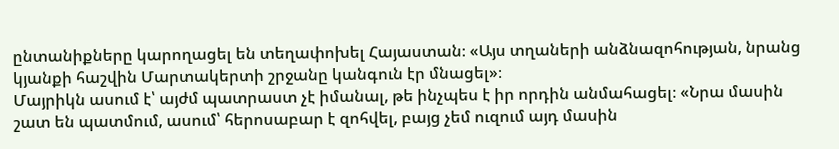ընտանիքները կարողացել են տեղափոխել Հայաստան։ «Այս տղաների անձնազոհության, նրանց կյանքի հաշվին Մարտակերտի շրջանը կանգուն էր մնացել»։
Մայրիկն ասում է՝ այժմ պատրաստ չէ իմանալ, թե ինչպես է իր որդին անմահացել։ «Նրա մասին շատ են պատմում, ասում՝ հերոսաբար է զոհվել, բայց չեմ ուզում այդ մասին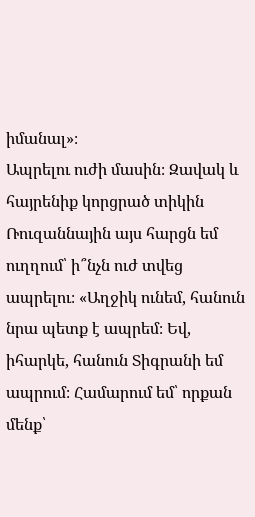իմանալ»։
Ապրելու ուժի մասին։ Զավակ և հայրենիք կորցրած տիկին Ռուզաննային այս հարցն եմ ուղղում՝ ի՞նչն ուժ տվեց ապրելու։ «Աղջիկ ունեմ, հանուն նրա պետք է ապրեմ։ Եվ, իհարկե, հանուն Տիգրանի եմ ապրում։ Համարում եմ՝ որքան մենք՝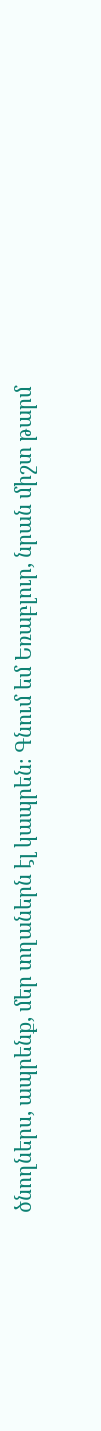ծնողներս, ապրենք, մեր տղաներն էլ կապրեն։ Գնում եմ Եռաբլուր, նրան միշտ թարմ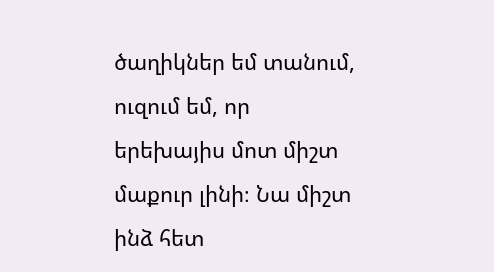ծաղիկներ եմ տանում, ուզում եմ, որ երեխայիս մոտ միշտ մաքուր լինի։ Նա միշտ ինձ հետ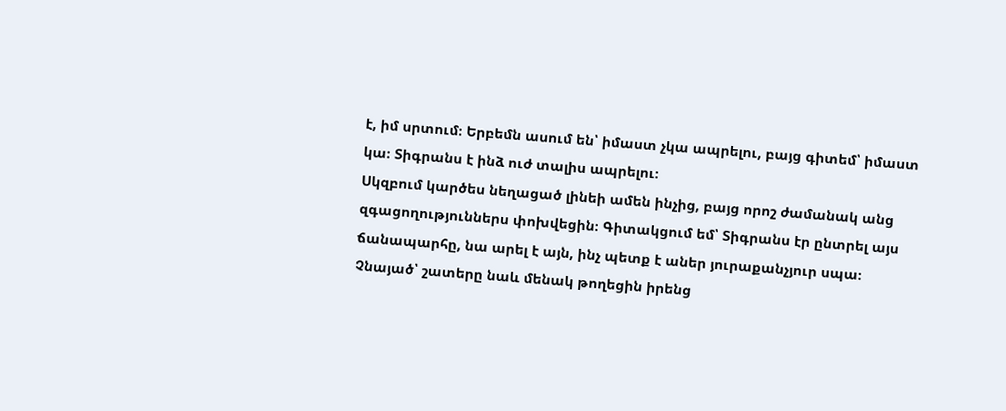է, իմ սրտում։ Երբեմն ասում են՝ իմաստ չկա ապրելու, բայց գիտեմ՝ իմաստ կա։ Տիգրանս է ինձ ուժ տալիս ապրելու։
Սկզբում կարծես նեղացած լինեի ամեն ինչից, բայց որոշ ժամանակ անց զգացողություններս փոխվեցին։ Գիտակցում եմ՝ Տիգրանս էր ընտրել այս ճանապարհը, նա արել է այն, ինչ պետք է աներ յուրաքանչյուր սպա։ Չնայած՝ շատերը նաև մենակ թողեցին իրենց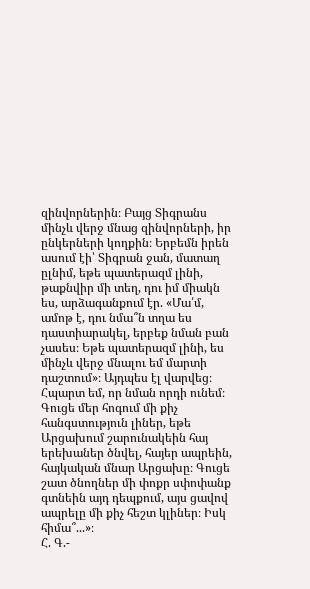զինվորներին։ Բայց Տիգրանս մինչև վերջ մնաց զինվորների, իր ընկերների կողքին։ Երբեմն իրեն ասում էի՝ Տիգրան ջան, մատաղ ըլնիմ, եթե պատերազմ լինի, թաքնվիր մի տեղ, դու իմ միակն ես, արձագանքում էր. «Մա՛մ, ամոթ է, դու նմա՞ն տղա ես դաստիարակել, երբեք նման բան չասես։ Եթե պատերազմ լինի, ես մինչև վերջ մնալու եմ մարտի դաշտում»։ Այդպես էլ վարվեց։ Հպարտ եմ, որ նման որդի ունեմ։ Գուցե մեր հոգում մի քիչ հանգստություն լիներ, եթե Արցախում շարունակեին հայ երեխաներ ծնվել, հայեր ապրեին, հայկական մնար Արցախը։ Գուցե շատ ծնողներ մի փոքր սփոփանք գտնեին այդ դեպքում, այս ցավով ապրելը մի քիչ հեշտ կլիներ։ Իսկ հիմա՞...»։
Հ. Գ.-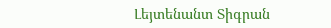Լեյտենանտ Տիգրան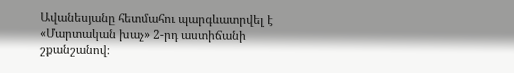Ավանեսյանը հետմահու պարգևատրվել է «Մարտական խաչ» 2-րդ աստիճանի շքանշանով։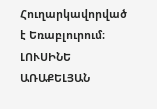Հուղարկավորված է Եռաբլուրում։
ԼՈՒՍԻՆԵ ԱՌԱՔԵԼՅԱՆ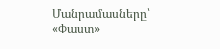Մանրամասները՝ «Փաստ»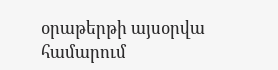օրաթերթի այսօրվա համարում